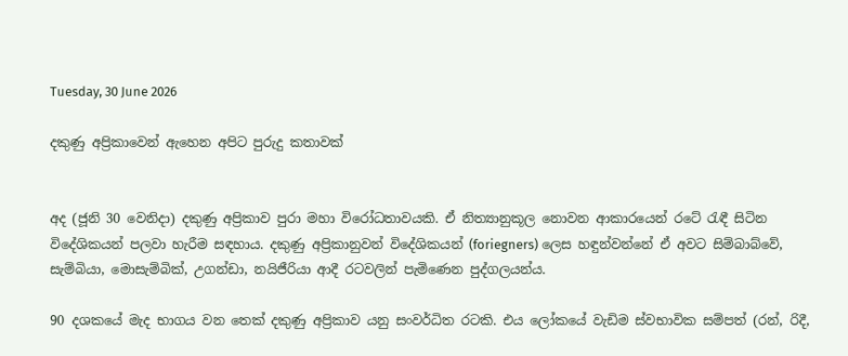Tuesday, 30 June 2026

දකුණු අප්‍රිකාවෙන් ඇහෙන අපිට පුරුදු කතාවක්


අද (ජූනි 30 වෙනිදා) දකුණු අප්‍රිකාව පුරා මහා විරෝධතාවයකි. ඒ නිත්‍යානුකූල නොවන ආකාරයෙන් රටේ රැඳී සිටින විදේශිකයන් පලවා හැරීම සඳහාය. දකුණු අප්‍රිකානුවන් විදේශිකයන් (foriegners) ලෙස හඳුන්වන්නේ ඒ අවට සිම්බාබ්වේ, සැම්බියා, මොසැම්බික්, උගන්ඩා, නයිජීරියා ආදී රටවලින් පැමිණෙන පුද්ගලයන්ය.

90 දශකයේ මැද භාගය වන තෙක් දකුණු අප්‍රිකාව යනු සංවර්ධිත රටකි. එය ලෝකයේ වැඩිම ස්වභාවික සම්පත් (රන්, රිදී,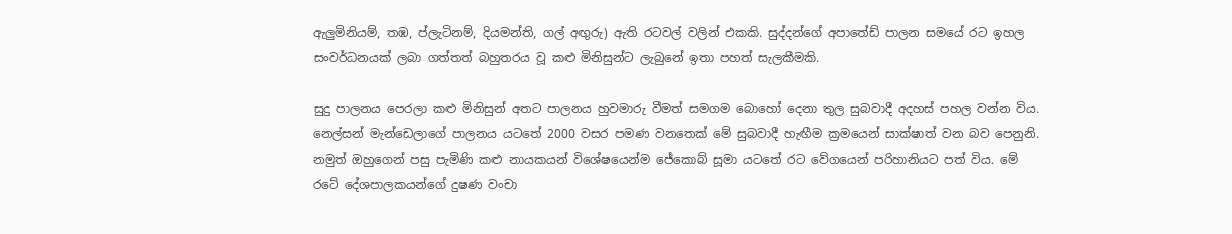ඇලුමිනියම්, තඹ, ප්ලැටිනම්, දියමන්ති, ගල් අඟුරු) ඇති රටවල් වලින් එකකි. සුද්දන්ගේ අපාතේඩ් පාලන සමයේ රට ඉහල සංවර්ධනයක් ලබා ගත්තත් බහුතරය වූ කළු මිනිසුන්ට ලැබුනේ ඉතා පහත් සැලකීමකි.

සුදු පාලනය පෙරලා කළු මිනිසුන් අතට පාලනය හුවමාරු වීමත් සමගම බොහෝ දෙනා තුල සුබවාදී අදහස් පහල වන්න විය. නෙල්සන් මැන්ඩෙලාගේ පාලනය යටතේ 2000 වසර පමණ වනතෙක් මේ සුබවාදී හැඟීම ක්‍රමයෙන් සාක්ෂාත් වන බව පෙනුනි. නමුත් ඔහුගෙන් පසු පැමිණි කළු නායකයන් විශේෂයෙන්ම ජේකොබ් සූමා යටතේ රට වේගයෙන් පරිහානියට පත් විය. මේ රටේ දේශපාලකයන්ගේ දුෂණ වංචා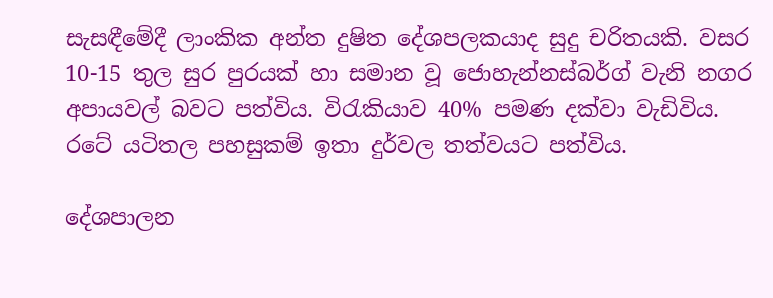සැසඳීමේදී ලාංකික අන්ත දුෂිත දේශපලකයාද සුදු චරිතයකි. වසර 10-15 තුල සුර පුරයක් හා සමාන වූ ජොහැන්නස්බර්ග් වැනි නගර අපායවල් බවට පත්විය. විරැකියාව 40% පමණ දක්වා වැඩිවිය. රටේ යටිතල පහසුකම් ඉතා දුර්වල තත්වයට පත්විය.

දේශපාලන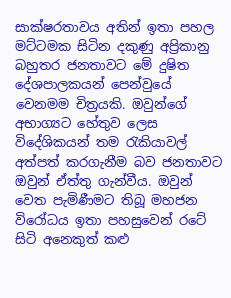සාක්ෂරතාවය අතින් ඉතා පහල මට්ටමක සිටින දකුණු අප්‍රිකානු බහුතර ජනතාවට මේ දුෂිත දේශපාලකයන් පෙන්වුයේ වෙනමම චිත්‍රයකි. ඔවුන්ගේ අභාග්‍යට හේතුව ලෙස විදේශිකයන් තම රැකියාවල් අත්පත් කරගැනීම බව ජනතාවට ඔවුන් ඒත්තු ගැන්වීය. ඔවුන් වෙත පැමිණීමට තිබූ මහජන විරෝධය ඉතා පහසුවෙන් රටේ සිටි අනෙකුත් කළු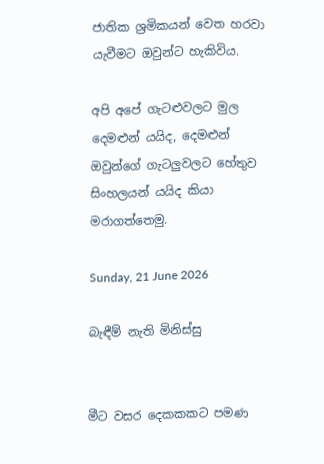ජාතික ශ්‍රමිකයන් වෙත හරවා යැවීමට ඔවුන්ට හැකිවිය.

අපි අපේ ගැටළුවලට මුල දෙමළුන් යයිද, දෙමළුන් ඔවුන්ගේ ගැටලුවලට හේතුව සිංහලයන් යයිද කියා මරාගත්තෙමු.

Sunday, 21 June 2026

බැඳීම් නැති මිනිස්සු


මීට වසර දෙකකකට පමණ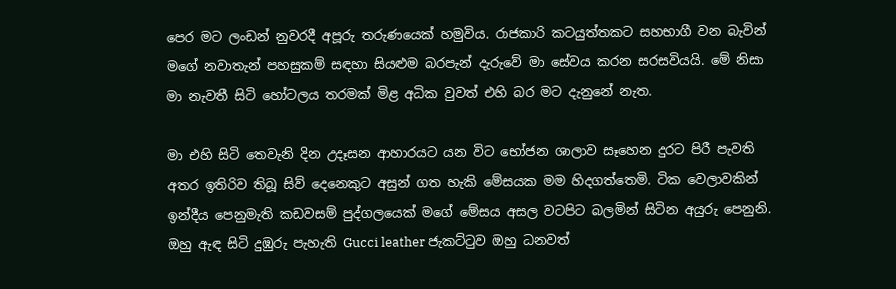පෙර මට ලංඩන් නුවරදී අපූරු තරුණයෙක් හමුවිය. රාජකාරි කටයුත්තකට සහභාගී වන බැවින් මගේ නවාතැන් පහසුකම් සඳහා සියළුම බරපැන් දැරුවේ මා සේවය කරන සරසවියයි. මේ නිසා මා නැවතී සිටි හෝටලය තරමක් මිළ අධික වුවත් එහි බර මට දැනුනේ නැත.

මා එහි සිටි තෙවැනි දින උදෑසන ආහාරයට යන විට භෝජන ශාලාව සෑහෙන දුරට පිරී පැවති අතර ඉතිරිව තිබූ සිව් දෙනෙකුට අසුන් ගත හැකි මේසයක මම හිදගත්තෙමි. ටික වෙලාවකින් ඉන්දීය පෙනුමැති කඩවසම් පුද්ගලයෙක් මගේ මේසය අසල වටපිට බලමින් සිටින අයුරු පෙනුනි. ඔහු ඇඳ සිටි දුඹුරු පැහැති Gucci leather ජැකට්ටුව ඔහු ධනවත්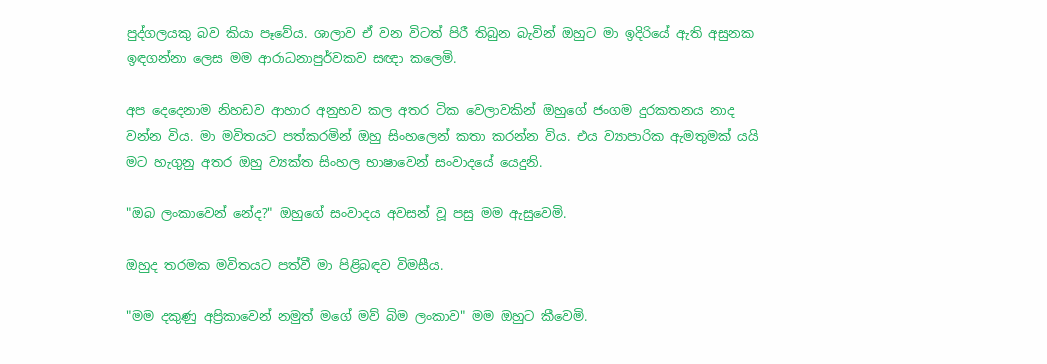පුද්ගලයකු බව කියා පෑවේය. ශාලාව ඒ වන විටත් පිරී තිබුන බැවින් ඔහුට මා ඉදිරියේ ඇති අසුනක ඉඳගන්නා ලෙස මම ආරාධනාපුර්වකව සඥා කලෙමි.

අප දෙදෙනාම නිහඩව ආහාර අනුභව කල අතර ටික වෙලාවකින් ඔහුගේ ජංගම දුරකතනය නාද වන්න විය. මා මවිතයට පත්කරමින් ඔහු සිංහලෙන් කතා කරන්න විය. එය ව්‍යාපාරික ඇමතුමක් යයි මට හැගුනු අතර ඔහු ව්‍යක්ත සිංහල භාෂාවෙන් සංවාදයේ යෙදුනි.

"ඔබ ලංකාවෙන් නේද?" ඔහුගේ සංවාදය අවසන් වූ පසු මම ඇසුවෙමි.

ඔහුද තරමක මවිතයට පත්වී මා පිළිබඳව විමසීය.

"මම දකුණු අප්‍රිකාවෙන් නමුත් මගේ මව් බිම ලංකාව" මම ඔහුට කීවෙමි.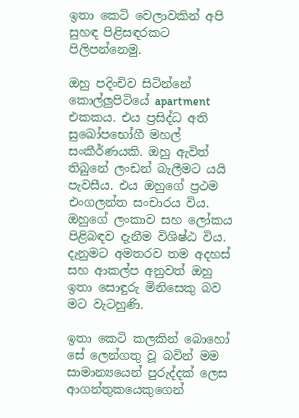ඉතා කෙටි වෙලාවකින් අපි සුහඳ පිළිසඳරකට පිලිපන්නෙමු.

ඔහු පදිංචිව සිටින්නේ කොල්ලුපිටියේ apartment එකකය. එය ප්‍රසිද්ධ අති සුඛෝපභෝගී මහල් සංකීර්ණයකි. ඔහු ඇවිත් තිබුනේ ලංඩන් බැලීමට යයි පැවසීය. එය ඔහුගේ ප්‍රථම එංගලන්ත සංචාරය විය. ඔහුගේ ලංකාව සහ ලෝකය පිළිබඳව දැනීම විශිෂ්ඨ විය. දැනුමට අමතරව තම අදහස් සහ ආකල්ප අනුවත් ඔහු ඉතා සොඳුරු මිනිසෙකු බව මට වැටහුණි.

ඉතා කෙටි කලකින් බොහෝ සේ ලෙන්ගතු වූ බවින් මම සාමාන්‍යයෙන් පුරුද්දක් ලෙස ආගන්තුකයෙකුගෙන්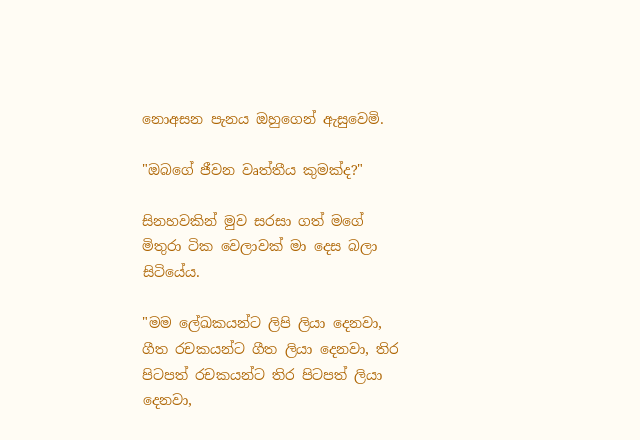නොඅසන පැනය ඔහුගෙන් ඇසුවෙමි.

"ඔබගේ ජීවන වෘත්තීය කුමක්ද?"

සිනහවකින් මුව සරසා ගත් මගේ මිතුරා ටික වෙලාවක් මා දෙස බලා සිටියේය.

"මම ලේඛකයන්ට ලිපි ලියා දෙනවා, ගීත රචකයන්ට ගීත ලියා දෙනවා, තිර පිටපත් රචකයන්ට තිර පිටපත් ලියා දෙනවා,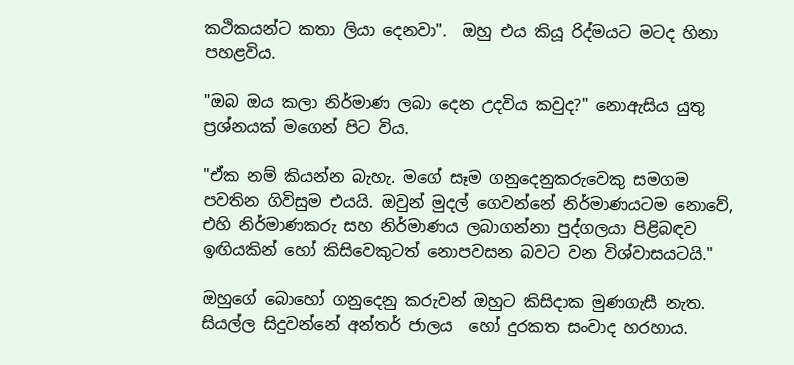කථිකයන්ට කතා ලියා දෙනවා".  ඔහු එය කියූ රිද්මයට මටද හිනා පහළවිය.

"ඔබ ඔය කලා නිර්මාණ ලබා දෙන උදවිය කවුද?" නොඇසිය යුතු ප්‍රශ්නයක් මගෙන් පිට විය.

"ඒක නම් කියන්න බැහැ. මගේ සෑම ගනුදෙනුකරුවෙකු සමගම  පවතින ගිවිසුම එයයි. ඔවුන් මුදල් ගෙවන්නේ නිර්මාණයටම නොවේ, එහි නිර්මාණකරු සහ නිර්මාණය ලබාගන්නා පුද්ගලයා පිළිබඳව ඉඟියකින් හෝ කිසිවෙකුටත් නොපවසන බවට වන විශ්වාසයටයි."

ඔහුගේ බොහෝ ගනුදෙනු කරුවන් ඔහුට කිසිදාක මුණගැසී නැත. සියල්ල සිදුවන්නේ අන්තර් ජාලය  හෝ දුරකත සංවාද හරහාය.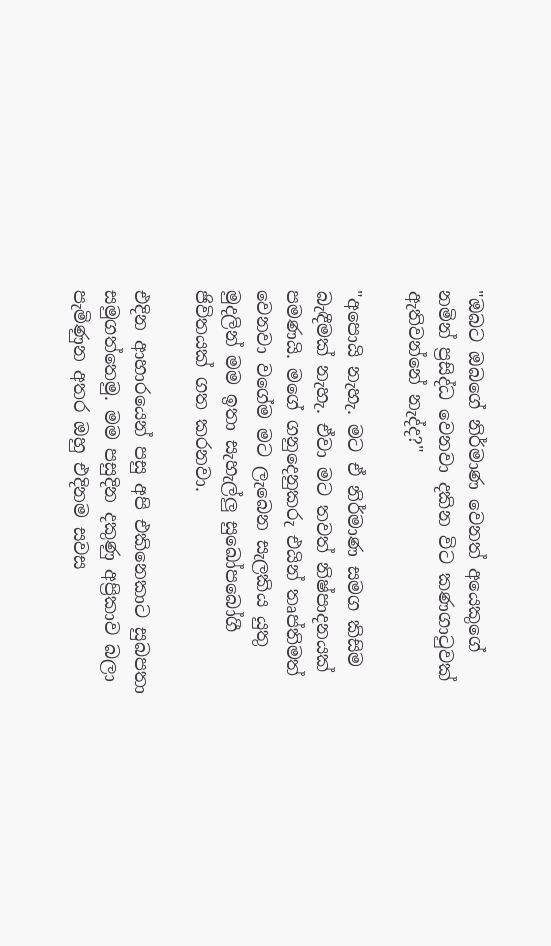"ඔබට ඔබගේ නිර්මාණ වෙනත් අයෙකුගේ නමින් ප්‍රසිද්ධ වෙනවා දකින විට කණගාටුවක් ඇතිවන්නේ නැද්ද?"

"අපොයි නැහැ. මට ඒ නිර්මාණ සමග කිසිම බැඳීමක් නැහැ. ඒවා මට තවත් නිෂ්පාදනයක් පමණයි. මගේ ගනුදෙනුකරු එයින් තෘප්තිමත් වෙනවා වගේම මට ලැබෙන සැලකිය යුතු මුදලින් මම ඉතා සැහැල්ලු සුඛෝපබෝගී ජිවිතයක් ගත කරනවා.

එදින ආහාරයෙන් පසු අපි එකිනෙකාට සුබපතා සමුගත්තෙමු. මම පසුදින දකුණු අප්‍රිකාව බලා පැමිණුන අතර ඔහු එදිනම සවස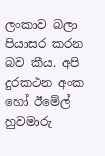ලංකාව බලා පියාසර කරන බව කීය. අපි දුරකථන අංක හෝ ඊමේල් හුවමාරු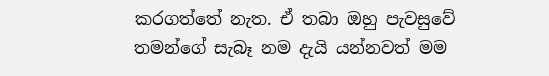කරගත්තේ නැත. ඒ තබා ඔහු පැවසුවේ තමන්ගේ සැබෑ නම දැයි යන්නවත් මම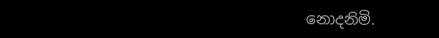නොදනිමි.